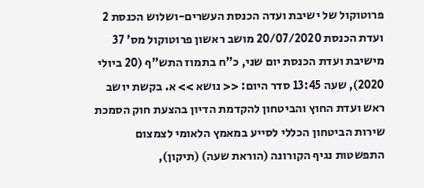פרוטוקול של ישיבת ועדה הכנסת העשרים-ושלוש הכנסת 2 ועדת הכנסת 20/07/2020 מושב ראשון פרוטוקול מס' 37 מישיבת ועדת הכנסת יום שני, כ"ח בתמוז התש"ף (20 ביולי 2020), שעה 13:45 סדר היום: << נושא >> א. בקשת יושב ראש ועדת החוץ והביטחון להקדמת הדיון בהצעת חוק הסמכת שירות הביטחון הכללי לסייע במאמץ הלאומי לצמצום התפשטות נגיף הקורונה (הוראת שעה) (תיקון),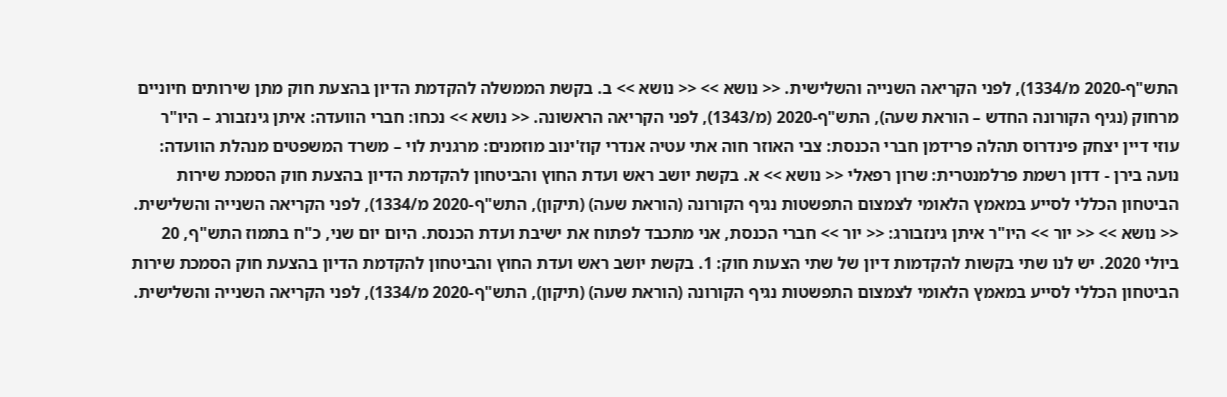התש"ף-2020 מ/1334), לפני הקריאה השנייה והשלישית. << נושא >> << נושא >> ב. בקשת הממשלה להקדמת הדיון בהצעת חוק מתן שירותים חיוניים מרחוק (נגיף הקורונה החדש – הוראת שעה), התש"ף-2020 (מ/1343), לפני הקריאה הראשונה. << נושא >> נכחו: חברי הוועדה: איתן גינזבורג – היו"ר עוזי דיין יצחק פינדרוס תהלה פרידמן חברי הכנסת: צבי האוזר חוה אתי עטיה אנדרי קוז'ינוב מוזמנים: מרגנית לוי – משרד המשפטים מנהלת הוועדה: נועה בירן - דדון רשמת פרלמנטרית: שרון רפאלי << נושא >> א. בקשת יושב ראש ועדת החוץ והביטחון להקדמת הדיון בהצעת חוק הסמכת שירות הביטחון הכללי לסייע במאמץ הלאומי לצמצום התפשטות נגיף הקורונה (הוראת שעה) (תיקון), התש"ף-2020 מ/1334), לפני הקריאה השנייה והשלישית. << נושא >> << יור >> היו"ר איתן גינזבורג: << יור >> חברי הכנסת, אני מתכבד לפתוח את ישיבת ועדת הכנסת. היום יום שני, כ"ח בתמוז התש"ף, 20 ביולי 2020. יש לנו שתי בקשות להקדמות דיון של שתי הצעות חוק: 1. בקשת יושב ראש ועדת החוץ והביטחון להקדמת הדיון בהצעת חוק הסמכת שירות הביטחון הכללי לסייע במאמץ הלאומי לצמצום התפשטות נגיף הקורונה (הוראת שעה) (תיקון), התש"ף-2020 מ/1334), לפני הקריאה השנייה והשלישית.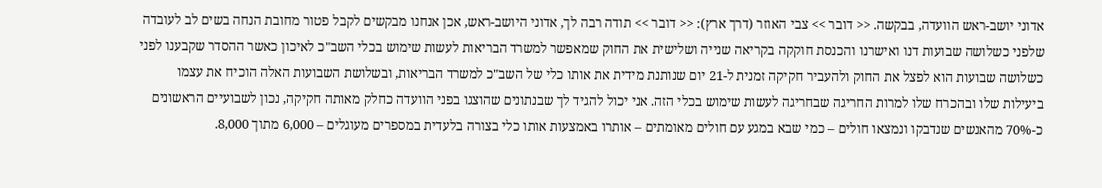אדוני יושב-ראש הוועדה, בבקשה. << דובר >> צבי האוזר (דרך ארץ): << דובר >> תודה רבה לך, אדוני היושב-ראש, אכן אנחנו מבקשים לקבל פטור מחובת הנחה בשים לב לעובדה שלפני כשלושה שבועות דנו ואישרנו והכנסת חוקקה בקריאה שנייה ושלישית את החוק שמאפשר למשרד הבריאות לעשות שימוש בכלי השב"כ לאיכון כאשר ההסדר שקבענו לפני כשלושה שבועות הוא לפצל את החוק ולהעביר חקיקה זמנית ל-21 יום שנותנת מידית את אותו כלי של השב"כ למשרד הבריאות, ובשלושת השבועות האלה הוכיח את עצמו ביעילות שלו ובהכרח שלו למרות החריגה שבחריגה לעשות שימוש בכלי הזה. אני יכול להגיד לך שבנתונים שהוצגו בפני הוועדה כחלק מאותה חקיקה, נכון לשבועיים הראשונים כ-70% מהאנשים שנדבקו ונמצאו חולים – כמי שבא במגע עם חולים מאומתים – אותרו באמצעות אותו כלי בצורה בלעדית במספרים מעוגלים – 6,000 מתוך 8,000.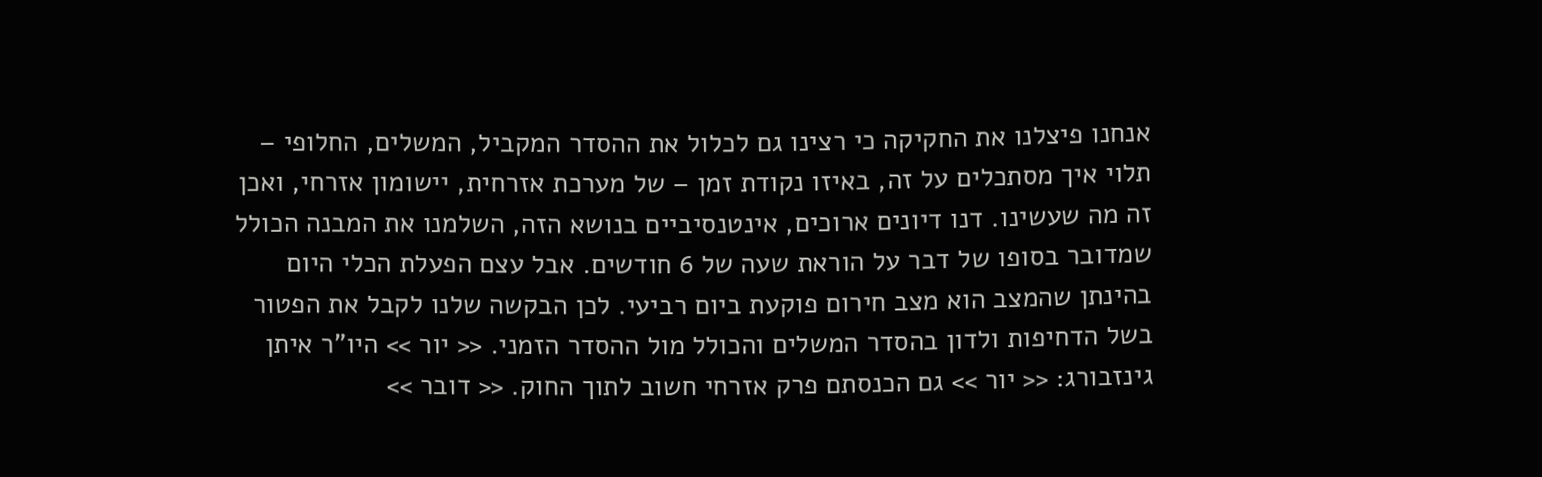אנחנו פיצלנו את החקיקה כי רצינו גם לכלול את ההסדר המקביל, המשלים, החלופי – תלוי איך מסתכלים על זה, באיזו נקודת זמן – של מערכת אזרחית, יישומון אזרחי, ואכן זה מה שעשינו. דנו דיונים ארוכים, אינטנסיביים בנושא הזה, השלמנו את המבנה הכולל שמדובר בסופו של דבר על הוראת שעה של 6 חודשים. אבל עצם הפעלת הכלי היום בהינתן שהמצב הוא מצב חירום פוקעת ביום רביעי. לכן הבקשה שלנו לקבל את הפטור בשל הדחיפות ולדון בהסדר המשלים והכולל מול ההסדר הזמני. << יור >> היו"ר איתן גינזבורג: << יור >> גם הכנסתם פרק אזרחי חשוב לתוך החוק. << דובר >>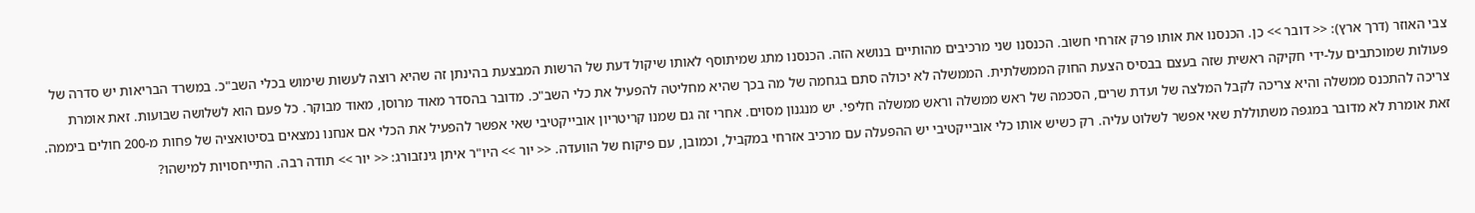צבי האוזר (דרך ארץ): << דובר >> כן. הכנסנו את אותו פרק אזרחי חשוב. הכנסנו שני מרכיבים מהותיים בנושא הזה. הכנסנו מתג שמיתוסף לאותו שיקול דעת של הרשות המבצעת בהינתן זה שהיא רוצה לעשות שימוש בכלי השב"כ. במשרד הבריאות יש סדרה של פעולות שמוכתבים על-ידי חקיקה ראשית שזה בעצם בבסיס הצעת החוק הממשלתית. הממשלה לא יכולה סתם בגחמה של מה בכך שהיא מחליטה להפעיל את כלי השב"כ. מדובר בהסדר מאוד מרוסן, מאוד מבוקר. כל פעם הוא לשלושה שבועות. זאת אומרת צריכה להתכנס ממשלה והיא צריכה לקבל המלצה של ועדת שרים, הסכמה של ראש ממשלה וראש ממשלה חליפי. יש מנגנון מסוים. אחרי זה גם שמנו קריטריון אובייקטיבי שאי אפשר להפעיל את הכלי אם אנחנו נמצאים בסיטואציה של פחות מ-200 חולים ביממה. זאת אומרת לא מדובר במגפה משתוללת שאי אפשר לשלוט עליה. רק כשיש אותו כלי אובייקטיבי יש ההפעלה עם מרכיב אזרחי במקביל, וכמובן, עם פיקוח של הוועדה. << יור >> היו"ר איתן גינזבורג: << יור >> תודה רבה. התייחסויות למישהו?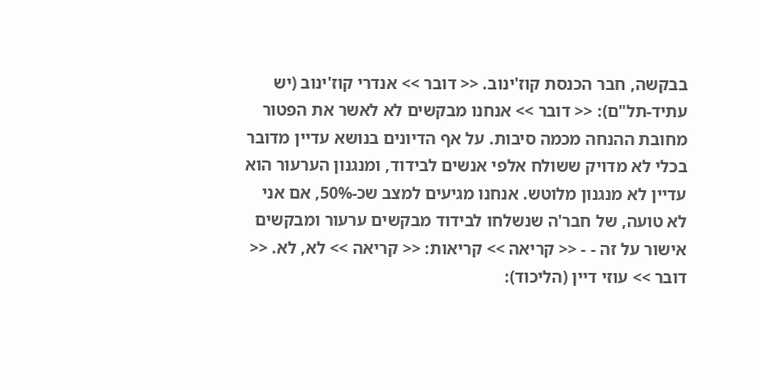בבקשה, חבר הכנסת קוז'ינוב. << דובר >> אנדרי קוז'ינוב (יש עתיד-תל"ם): << דובר >> אנחנו מבקשים לא לאשר את הפטור מחובת ההנחה מכמה סיבות. על אף הדיונים בנושא עדיין מדובר בכלי לא מדויק ששולח אלפי אנשים לבידוד, ומנגנון הערעור הוא עדיין לא מנגנון מלוטש. אנחנו מגיעים למצב שכ-50%, אם אני לא טועה, של חבר'ה שנשלחו לבידוד מבקשים ערעור ומבקשים אישור על זה - - << קריאה >> קריאות: << קריאה >> לא, לא. << דובר >> עוזי דיין (הליכוד):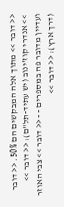<< דובר >> מתוך אלה המבקשים הם 50%. << דובר >> אנדרי קוז'ינוב (יש עתיד-תל"ם): << דובר >> ועדיין מדובר פה במספרים - - << דובר >> צבי האוזר (דרך ארץ): << דובר >>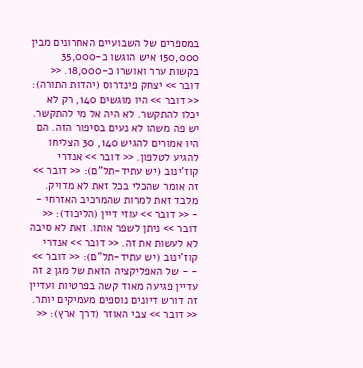במספרים של השבועיים האחרונים מבין 150,000 איש הוגשו כ-35,000 בקשות ערר ואושרו כ-18,000. << דובר >> יצחק פינדרוס (יהדות התורה): << דובר >> היו מוגשים 140, רק לא יכלו להתקשר. לא היה אל מי להתקשר. יש פה משהו לא נעים בסיפור הזה. הם היו אמורים להגיש 140, 30 הצליחו להגיע לטלפון. << דובר >> אנדרי קוז'ינוב (יש עתיד-תל"ם): << דובר >> זה אומר שהכלי בכל זאת לא מדויק. מלבד זאת למרות שהמרכיב האזרחי - - << דובר >> עוזי דיין (הליכוד): << דובר >> ניתן לשפר אותו. זאת לא סיבה לא לעשות את זה. << דובר >> אנדרי קוז'ינוב (יש עתיד-תל"ם): << דובר >> - - של האפליקציה הזאת של מגן 2 זה עדיין פגיעה מאוד קשה בפרטיות ועדיין זה דורש דיונים נוספים מעמיקים יותר. << דובר >> צבי האוזר (דרך ארץ): <<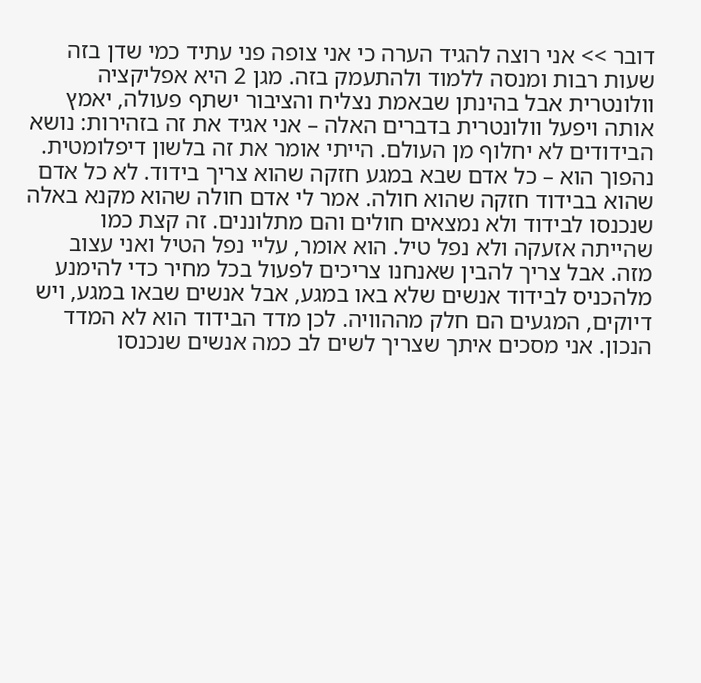דובר >> אני רוצה להגיד הערה כי אני צופה פני עתיד כמי שדן בזה שעות רבות ומנסה ללמוד ולהתעמק בזה. מגן 2 היא אפליקציה וולונטרית אבל בהינתן שבאמת נצליח והציבור ישתף פעולה, יאמץ אותה ויפעל וולונטרית בדברים האלה – אני אגיד את זה בזהירות: נושא הבידודים לא יחלוף מן העולם. הייתי אומר את זה בלשון דיפלומטית. נהפוך הוא – כל אדם שבא במגע חזקה שהוא צריך בידוד. לא כל אדם שהוא בבידוד חזקה שהוא חולה. אמר לי אדם חולה שהוא מקנא באלה שנכנסו לבידוד ולא נמצאים חולים והם מתלוננים. זה קצת כמו שהייתה אזעקה ולא נפל טיל. הוא אומר, עליי נפל הטיל ואני עצוב מזה. אבל צריך להבין שאנחנו צריכים לפעול בכל מחיר כדי להימנע מלהכניס לבידוד אנשים שלא באו במגע, אבל אנשים שבאו במגע, ויש דיוקים, המגעים הם חלק מההוויה. לכן מדד הבידוד הוא לא המדד הנכון. אני מסכים איתך שצריך לשים לב כמה אנשים שנכנסו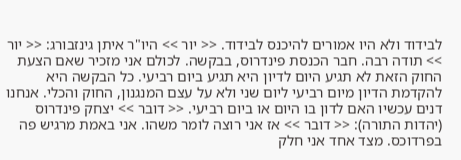לבידוד ולא היו אמורים להיכנס לבידוד. << יור >> היו"ר איתן גינזבורג: << יור >> תודה רבה. חבר הכנסת פינדרוס, בבקשה. לכולם אני מזכיר שאם הצעת החוק הזאת לא תגיע היום לדיון היא תגיע ביום רביעי. כל הבקשה היא להקדמת הדיון מיום רביעי ליום שני ולא על עצם המנגנון, החוק והכלי. אנחנו דנים עכשיו האם לדון בו היום או ביום רביעי. << דובר >> יצחק פינדרוס (יהדות התורה): << דובר >> אז אני רוצה לומר משהו. אני באמת מרגיש פה בפרדוכס. מצד אחד אני חלק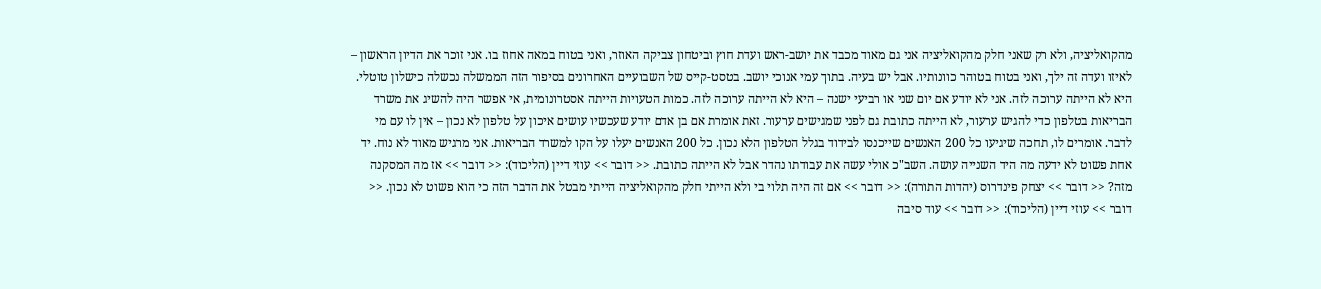מהקואליציה, ולא רק שאני חלק מהקואליציה אני גם מאוד מכבד את יושב-ראש ועדת חוץ וביטחון צביקה האוזר, ואני בטוח במאה אחוז בו. אני זוכר את הדיון הראשון – לאיזו ועדה זה ילך, ואני בטוח בטוהר כוונותיו. אבל יש בעיה. בתוך עמי אנוכי יושב. בטסט-קייס של השבועיים האחרונים בסיפור הזה הממשלה נכשלה כישלון טוטלי. היא לא הייתה ערוכה לזה. אני לא יודע אם יום שני או רביעי ישנה – היא לא הייתה ערוכה לזה. כמות הטעויות הייתה אסטרונומית, אי אפשר היה להשיג את משרד הבריאות בטלפון כדי להגיש ערעור, לא הייתה כתובת גם לפני שמגישים ערעור. זאת אומרת אם בן אדם יודע שעכשיו עושים איכון על טלפון לא נכון – אין לו עם מי לדבר. אומרים לו, תחכה שיגיעו כל 200 האנשים שייכנסו לבידוד בגלל הטלפון הלא נכון. כל 200 האנשים יעלו על הקו למשרד הבריאות. אני מרגיש מאוד לא נוח. יד אחת פשוט לא ידעה מה היד השנייה עושה. השב"כ אולי עשה את עבודתו נהדר אבל לא הייתה כתובת. << דובר >> עוזי דיין (הליכוד): << דובר >> אז מה המסקנה מזה? << דובר >> יצחק פינדרוס (יהדות התורה): << דובר >> אם זה היה תלוי בי ולא הייתי חלק מהקואליציה הייתי מבטל את הדבר הזה כי הוא פשוט לא נכון. << דובר >> עוזי דיין (הליכוד): << דובר >> עוד סיבה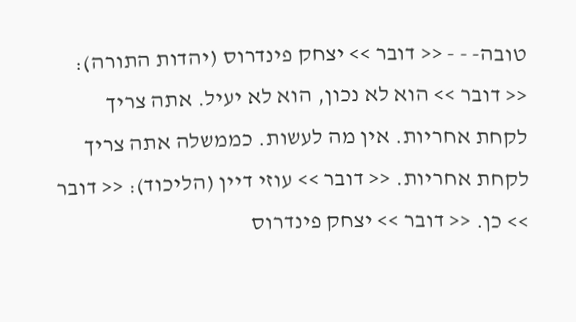טובה- - - << דובר >> יצחק פינדרוס (יהדות התורה): << דובר >> הוא לא נכון, הוא לא יעיל. אתה צריך לקחת אחריות. אין מה לעשות. כממשלה אתה צריך לקחת אחריות. << דובר >> עוזי דיין (הליכוד): << דובר >> כן. << דובר >> יצחק פינדרוס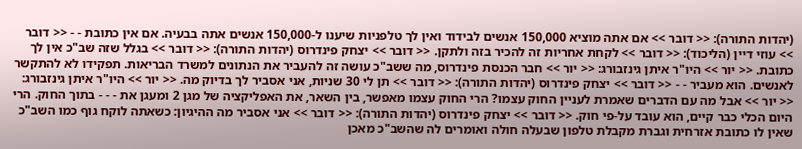(יהדות התורה): << דובר >> אם אתה מוציא 150,000 אנשים לבידוד ואין לך טלפניות שיענו ל-150,000 אנשים אתה בבעיה. אם אין כתובת - - << דובר >> עוזי דיין (הליכוד): << דובר >> לקחת אחריות זה להכיר בזה ולתקן. << דובר >> יצחק פינדרוס (יהדות התורה): << דובר >> בגלל שזה שב"כ אין לך כתובת. << יור >> היו"ר איתן גינזבורג: << יור >> חבר הכנסת פינדרוס, מה ששב"כ עושה זה להעביר את הנתונים למשרד הבריאות. תפקידו לא להתקשר לאנשים. הוא מעביר - - << דובר >> יצחק פינדרוס (יהדות התורה): << דובר >> תן לי 30 שניות, אני אסביר לך בדיוק מה. << יור >> היו"ר איתן גינזבורג: << יור >> אבל מה עם הדברים שאמרת לעניין החוק עצמו? הרי החוק עצמו מאפשר, בין השאר, את האפליקציה של מגן 2 ומעגן את - - - בתוך החוק. הרי היום הכלי כבר קיים, הוא עובד על-פי חוק. << דובר >> יצחק פינדרוס (יהדות התורה): << דובר >> אני אסביר מה ההיגיון: כשאתה לוקח גוף כמו השב"כ שאין לו כתובת אזרחית וגברת מקבלת טלפון שבעלה חולה ואומרים לה שהשב"כ מאכן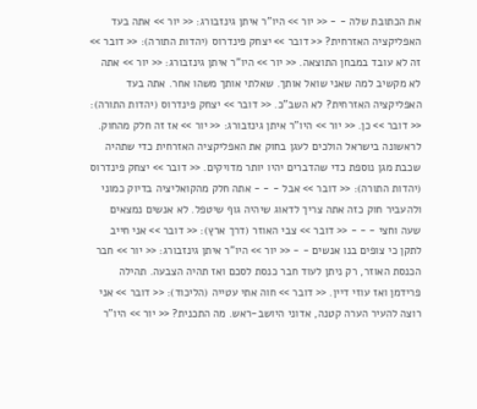את הכתובת שלה - - << יור >> היו"ר איתן גינזבורג: << יור >> אתה בעד האפליקציה האזרחית? << דובר >> יצחק פינדרוס (יהדות התורה): << דובר >> זה לא עובד במבחן התוצאה. << יור >> היו"ר איתן גינזבורג: << יור >> אתה לא מקשיב למה שאני שואל אותך. שאלתי אותך משהו אחר. אתה בעד האפליקציה האזרחית? לא השב"כ. << דובר >> יצחק פינדרוס (יהדות התורה): << דובר >> כן. << יור >> היו"ר איתן גינזבורג: << יור >> אז זה חלק מהחוק. לראשונה בישראל הולכים לעגן בחוק את האפליקציה האזרחית כדי שתהיה שכבת מגן נוספת כדי שהדברים יהיו יותר מדויקים. << דובר >> יצחק פינדרוס (יהדות התורה): << דובר >> אבל - - - אתה חלק מהקואליציה בדיוק כמוני ולהעביר חוק כזה אתה צריך לדאוג שיהיה גוף שיטפל. לא אנשים נמצאים שעה וחצי - - - << דובר >> צבי האוזר (דרך ארץ): << דובר >> אני חייב לתקן כי צופים בנו אנשים - - << יור >> היו"ר איתן גינזבורג: << יור >> חבר הכנסת האוזר, רק ניתן לעוד חבר כנסת לסכם ואז תהיה הצבעה. תהילה פרידמן ואז עוזי דיין. << דובר >> חוה אתי עטייה (הליכוד): << דובר >> אני רוצה להעיר הערה קטנה, אדוני היושב-ראש. מה התכנית? << יור >> היו"ר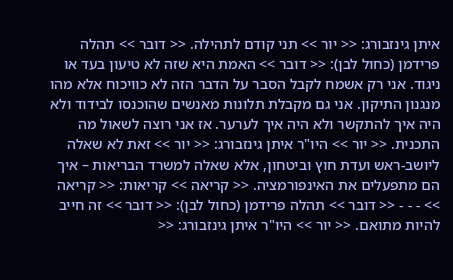איתן גינזבורג: << יור >> תני קודם לתהילה. << דובר >> תהלה פרידמן (כחול לבן): << דובר >> האמת היא שזה לא טיעון בעד או ניגוד. אני רק אשמח לקבל הסבר על הדבר הזה לא כוויכוח אלא מהו מנגנון התיקון. אני גם מקבלת תלונות מאנשים שהוכנסו לבידוד ולא היה איך להתקשר ולא היה איך לערער. אז אני רוצה לשאול מה התכנית. << יור >> היו"ר איתן גינזבורג: << יור >> זאת לא שאלה ליושב-ראש ועדת חוץ וביטחון, אלא שאלה למשרד הבריאות – איך הם מתפעלים את האינפורמציה. << קריאה >> קריאות: << קריאה >> - - - << דובר >> תהלה פרידמן (כחול לבן): << דובר >> זה חייב להיות מתואם. << יור >> היו"ר איתן גינזבורג: <<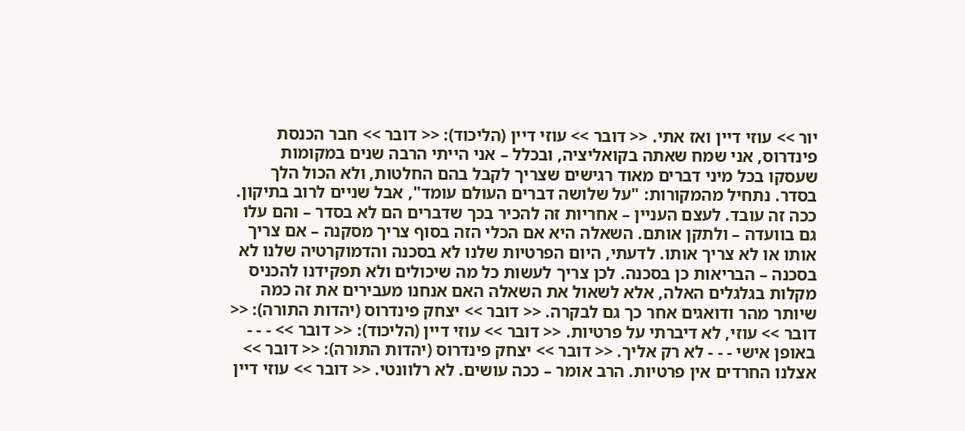יור >> עוזי דיין ואז אתי. << דובר >> עוזי דיין (הליכוד): << דובר >> חבר הכנסת פינדרוס, אני שמח שאתה בקואליציה, ובכלל – אני הייתי הרבה שנים במקומות שעסקו בכל מיני דברים מאוד רגישים שצריך לקבל בהם החלטות, ולא הכול הלך בסדר. נתחיל מהמקורות: "על שלושה דברים העולם עומד", אבל שניים לרוב בתיקון. ככה זה עובד. לעצם העניין – אחריות זה להכיר בכך שדברים הם לא בסדר – והם עלו גם בוועדה – ולתקן אותם. השאלה היא אם הכלי הזה בסוף צריך מסקנה – אם צריך אותו או לא צריך אותו. לדעתי, היום הפרטיות שלנו לא בסכנה והדמוקרטיה שלנו לא בסכנה – הבריאות כן בסכנה. לכן צריך לעשות כל מה שיכולים ולא תפקידנו להכניס מקלות בגלגלים האלה, אלא לשאול את השאלה האם אנחנו מעבירים את זה כמה שיותר מהר ודואגים אחר כך גם לבקרה. << דובר >> יצחק פינדרוס (יהדות התורה): << דובר >> עוזי, לא דיברתי על פרטיות. << דובר >> עוזי דיין (הליכוד): << דובר >> - - - באופן אישי - - - לא רק אליך. << דובר >> יצחק פינדרוס (יהדות התורה): << דובר >> אצלנו החרדים אין פרטיות. הרב אומר – ככה עושים. לא רלוונטי. << דובר >> עוזי דיין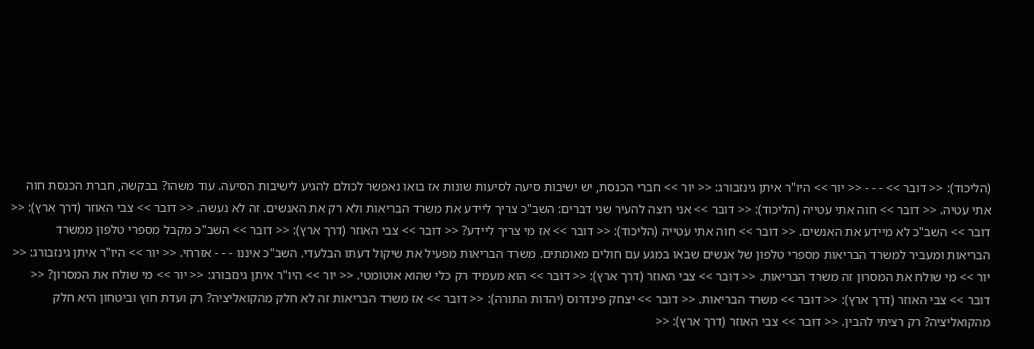(הליכוד): << דובר >> - - - << יור >> היו"ר איתן גינזבורג: << יור >> חברי הכנסת, יש ישיבות סיעה לסיעות שונות אז בואו נאפשר לכולם להגיע לישיבות הסיעה. עוד משהו? בבקשה, חברת הכנסת חוה אתי עטיה. << דובר >> חוה אתי עטייה (הליכוד): << דובר >> אני רוצה להעיר שני דברים: השב"כ צריך ליידע את משרד הבריאות ולא רק את האנשים. זה לא נעשה. << דובר >> צבי האוזר (דרך ארץ): << דובר >> השב"כ לא מיידע את האנשים. << דובר >> חוה אתי עטייה (הליכוד): << דובר >> אז מי צריך ליידע? << דובר >> צבי האוזר (דרך ארץ): << דובר >> השב"כ מקבל מספרי טלפון ממשרד הבריאות ומעביר למשרד הבריאות מספרי טלפון של אנשים שבאו במגע עם חולים מאומתים. משרד הבריאות מפעיל את שיקול דעתו הבלעדי. השב"כ איננו - - - אזרחי. << יור >> היו"ר איתן גינזבורג: << יור >> מי שולח את המסרון זה משרד הבריאות. << דובר >> צבי האוזר (דרך ארץ): << דובר >> הוא מעמיד רק כלי שהוא אוטומטי. << יור >> היו"ר איתן גינזבורג: << יור >> מי שולח את המסרון? << דובר >> צבי האוזר (דרך ארץ): << דובר >> משרד הבריאות. << דובר >> יצחק פינדרוס (יהדות התורה): << דובר >> אז משרד הבריאות זה לא חלק מהקואליציה? רק ועדת חוץ וביטחון היא חלק מהקואליציה? רק רציתי להבין. << דובר >> צבי האוזר (דרך ארץ): <<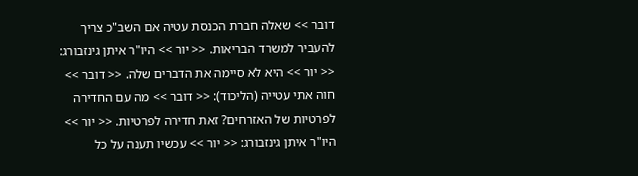דובר >> שאלה חברת הכנסת עטיה אם השב"כ צריך להעביר למשרד הבריאות. << יור >> היו"ר איתן גינזבורג: << יור >> היא לא סיימה את הדברים שלה. << דובר >> חוה אתי עטייה (הליכוד): << דובר >> מה עם החדירה לפרטיות של האזרחים? זאת חדירה לפרטיות. << יור >> היו"ר איתן גינזבורג: << יור >> עכשיו תענה על כל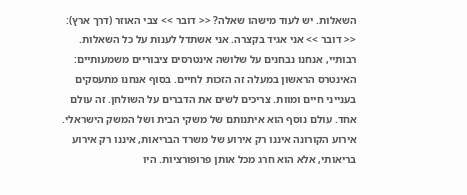השאלות. יש לעוד מישהו שאלה? << דובר >> צבי האוזר (דרך ארץ): << דובר >> אני אגיד בקצרה. אני אשתדל לענות על כל השאלות. רבותיי, אנחנו נבחנים על שלושה אינטרסים ציבוריים משמעותיים: האינטרס הראשון במעלה זה הזכות לחיים. בסוף אנחנו מתעסקים בענייני חיים ומוות. צריכים לשים את הדברים על השולחן. זה עולם אחד. עולם נוסף הוא איתנותם של משקי הבית ושל המשק הישראלי. אירוע הקורונה איננו רק אירוע של משרד הבריאות, איננו רק אירוע בריאותי, אלא הוא חרג מכל אותן פרופורציות. היו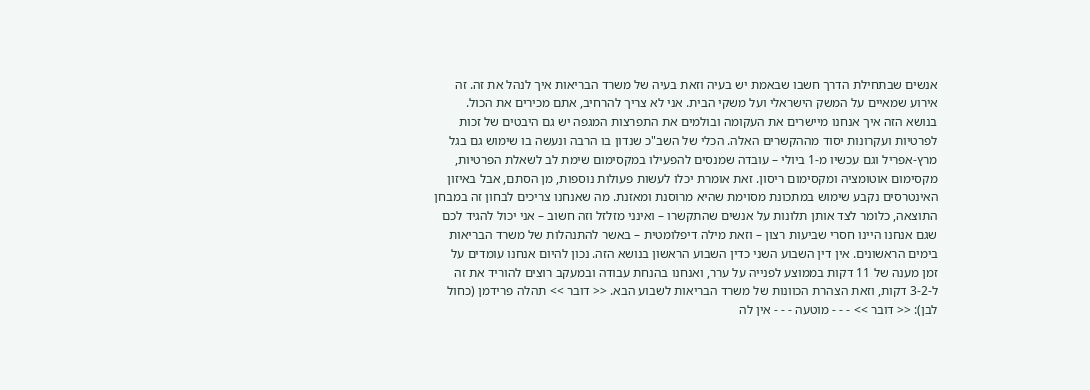אנשים שבתחילת הדרך חשבו שבאמת יש בעיה וזאת בעיה של משרד הבריאות איך לנהל את זה. זה אירוע שמאיים על המשק הישראלי ועל משקי הבית. אני לא צריך להרחיב, אתם מכירים את הכול. בנושא הזה איך אנחנו מיישרים את העקומה ובולמים את התפרצות המגפה יש גם היבטים של זכות לפרטיות ועקרונות יסוד מההקשרים האלה. הכלי של השב"כ שנדון בו הרבה ונעשה בו שימוש גם בגל מרץ-אפריל וגם עכשיו מ-1 ביולי – עובדה שמנסים להפעילו במקסימום שימת לב לשאלת הפרטיות, מקסימום אוטומציה ומקסימום ריסון. זאת אומרת יכלו לעשות פעולות נוספות, מן הסתם, אבל באיזון האינטרסים נקבע שימוש במתכונת מסוימת שהיא מרוסנת ומאזנת. מה שאנחנו צריכים לבחון זה במבחן התוצאה, כלומר לצד אותן תלונות על אנשים שהתקשרו – ואינני מזלזל וזה חשוב – אני יכול להגיד לכם שגם אנחנו היינו חסרי שביעות רצון – וזאת מילה דיפלומטית – באשר להתנהלות של משרד הבריאות בימים הראשונים. אין דין השבוע השני כדין השבוע הראשון בנושא הזה. נכון להיום אנחנו עומדים על זמן מענה של 11 דקות בממוצע לפנייה על ערר, ואנחנו בהנחת עבודה ובמעקב רוצים להוריד את זה ל-3-2 דקות, וזאת הצהרת הכוונות של משרד הבריאות לשבוע הבא. << דובר >> תהלה פרידמן (כחול לבן): << דובר >> - - - מוטעה - - - אין לה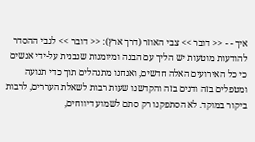איך - - << דובר >> צבי האוזר (דרך ארץ): << דובר >> לגבי ההסדר להודעות מוטעות יש הליך עם הבנה ומיומנות שנבנית על-ידי אנשים כי כל האירועים האלה חדשים, ואנחנו מתנהלים תוך כדי תנועה ומטפלים בזה ודנים בזה והקדשנו שעות רבות לשאלת העררים, לרבות ביקור במוקד. לא הסתפקנו רק סתם לשמוע דיווחים,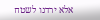אלא ירדנו לשטח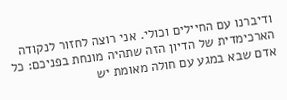ודיברנו עם החיילים וכולי. אני רוצה לחזור לנקודה הארכימדית של הדיון הזה שתהיה מונחת בפניכם: כל אדם שבא במגע עם חולה מאומת יש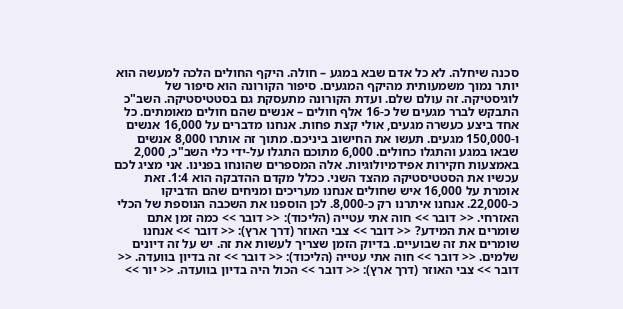סכנה שיחלה. לא כל אדם שבא במגע – חולה. היקף החולים הלכה למעשה הוא יותר נמוך משמעותית מהיקף המגעים. סיפור הקורונה הוא סיפור של לוגיסטיקה. זה עולם שלם. ועדת הקורונה מתעסקת גם בסטטיסטיקה. השב"כ התבקש לברר מגעים של כ-16 אלף חולים – אנשים שהם חולים מאומתים. כל אחד ביצע כעשרה מגעים, אולי קצת פחות. אנחנו מדברים על 16,000 אנשים ו-150,000 מגעים. תעשו את החישוב ביניכם. מתוך זה אותרו 8,000 אנשים שבאו במגע והתגלו כחולים. 6,000 מתוכם התגלו על-ידי כלי השב"כ, 2,000 באמצעות חקירות אפידמיולוגיות. אלה המספרים שהונחו בפנינו. אני מציג לכם עכשיו את הסטטיסטיקה מהצד השני. ככלל מקדם ההדבקה הוא 1:4. זאת אומרת על 16,000 איש שחולים אנחנו מעריכים ומניחים שהם הדביקו כ-22,000. אנחנו איתרנו רק כ-8,000. לכן הוספנו את השכבה הנוספת של הכלי האזרחי. << דובר >> חוה אתי עטייה (הליכוד): << דובר >> כמה זמן אתם שומרים את המידע? << דובר >> צבי האוזר (דרך ארץ): << דובר >> אנחנו שומרים את זה שבועיים. בדיוק הזמן שצריך לעשות את זה. יש על זה דיונים שלמים. << דובר >> חוה אתי עטייה (הליכוד): << דובר >> זה בדיון בוועדה. << דובר >> צבי האוזר (דרך ארץ): << דובר >> הכול היה בדיון בוועדה. << יור >>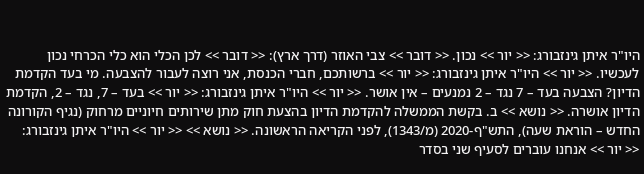היו"ר איתן גינזבורג: << יור >> נכון. << דובר >> צבי האוזר (דרך ארץ): << דובר >> לכן הכלי הוא כלי הכרחי נכון לעכשיו. << יור >> היו"ר איתן גינזבורג: << יור >> ברשותכם, חברי הכנסת, אני רוצה לעבור להצבעה. מי בעד הקדמת הדיון? הצבעה בעד – 7 נגד – 2 נמנעים – אין אושר. << יור >> היו"ר איתן גינזבורג: << יור >> בעד – 7, נגד – 2, הקדמת הדיון אושרה. << נושא >> ב. בקשת הממשלה להקדמת הדיון בהצעת חוק מתן שירותים חיוניים מרחוק (נגיף הקורונה החדש – הוראת שעה), התש"ף-2020 (מ/1343), לפני הקריאה הראשונה. << נושא >> << יור >> היו"ר איתן גינזבורג: << יור >> אנחנו עוברים לסעיף שני בסדר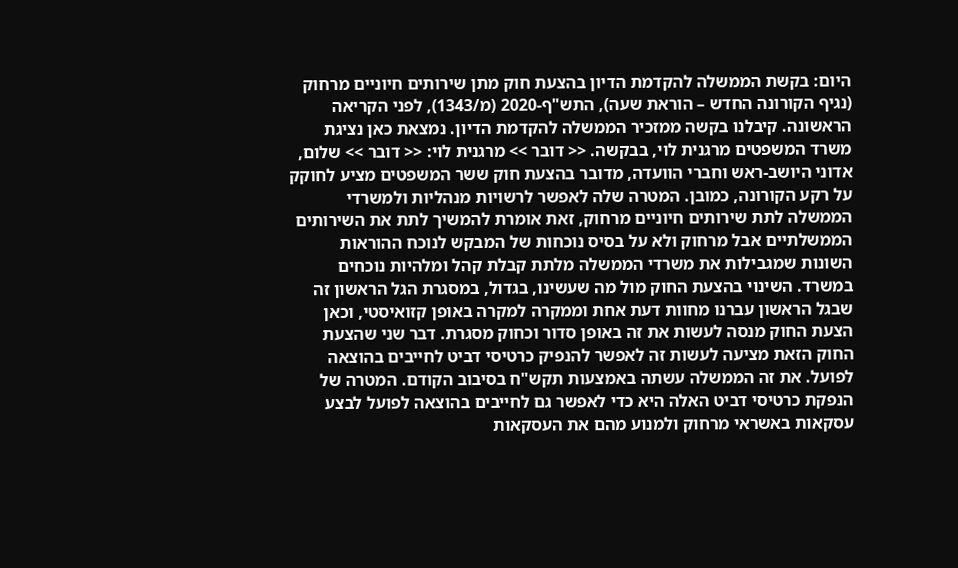היום: בקשת הממשלה להקדמת הדיון בהצעת חוק מתן שירותים חיוניים מרחוק (נגיף הקורונה החדש – הוראת שעה), התש"ף-2020 (מ/1343), לפני הקריאה הראשונה. קיבלנו בקשה ממזכיר הממשלה להקדמת הדיון. נמצאת כאן נציגת משרד המשפטים מרגנית לוי, בבקשה. << דובר >> מרגנית לוי: << דובר >> שלום, אדוני היושב-ראש וחברי הוועדה, מדובר בהצעת חוק ששר המשפטים מציע לחוקק על רקע הקורונה, כמובן. המטרה שלה לאפשר לרשויות מנהליות ולמשרדי הממשלה לתת שירותים חיוניים מרחוק, זאת אומרת להמשיך לתת את השירותים הממשלתיים אבל מרחוק ולא על בסיס נוכחות של המבקש לנוכח ההוראות השונות שמגבילות את משרדי הממשלה מלתת קבלת קהל ומלהיות נוכחים במשרד. השינוי בהצעת החוק מול מה שעשינו, בגדול, במסגרת הגל הראשון זה שבגל הראשון עברנו מחוות דעת אחת וממקרה למקרה באופן קזואיסטי, וכאן הצעת החוק מנסה לעשות את זה באופן סדור וכחוק מסגרת. דבר שני שהצעת החוק הזאת מציעה לעשות זה לאפשר להנפיק כרטיסי דביט לחייבים בהוצאה לפועל. את זה הממשלה עשתה באמצעות תקש"ח בסיבוב הקודם. המטרה של הנפקת כרטיסי דביט האלה היא כדי לאפשר גם לחייבים בהוצאה לפועל לבצע עסקאות באשראי מרחוק ולמנוע מהם את העסקאות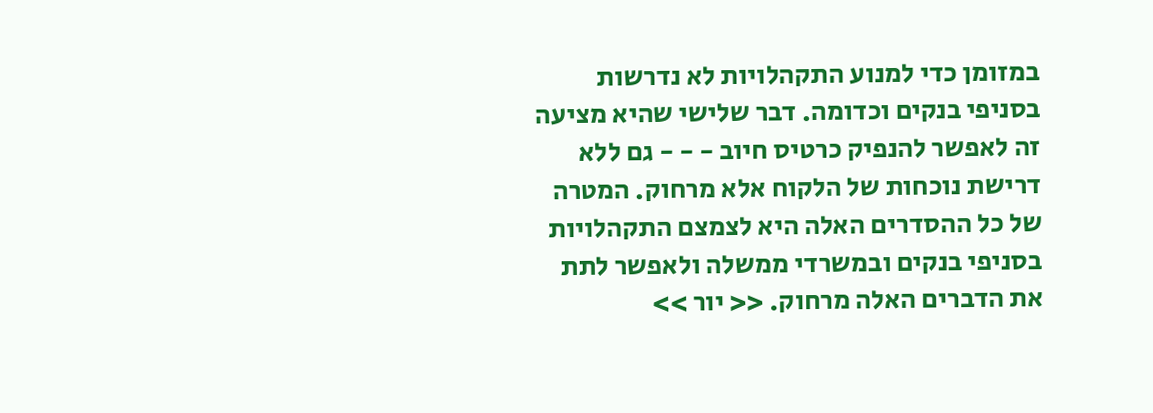במזומן כדי למנוע התקהלויות לא נדרשות בסניפי בנקים וכדומה. דבר שלישי שהיא מציעה זה לאפשר להנפיק כרטיס חיוב - - - גם ללא דרישת נוכחות של הלקוח אלא מרחוק. המטרה של כל ההסדרים האלה היא לצמצם התקהלויות בסניפי בנקים ובמשרדי ממשלה ולאפשר לתת את הדברים האלה מרחוק. << יור >>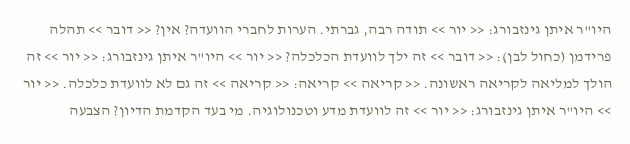היו"ר איתן גינזבורג: << יור >> תודה רבה, גברתי. הערות לחברי הוועדה? אין? << דובר >> תהלה פרידמן (כחול לבן): << דובר >> זה ילך לוועדת הכלכלה? << יור >> היו"ר איתן גינזבורג: << יור >> זה הולך למליאה לקריאה ראשונה. << קריאה >> קריאה: << קריאה >> זה גם לא לוועדת כלכלה. << יור >> היו"ר איתן גינזבורג: << יור >> זה לוועדת מדע וטכנולוגיה. מי בעד הקדמת הדיון? הצבעה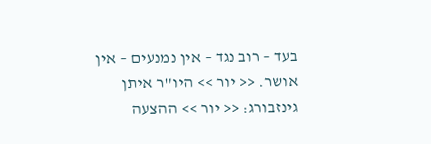בעד – רוב נגד – אין נמנעים – אין אושר. << יור >> היו"ר איתן גינזבורג: << יור >> ההצעה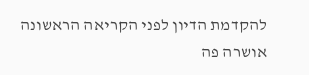להקדמת הדיון לפני הקריאה הראשונה אושרה פה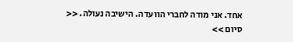אחד. אני מודה לחברי הוועדה. הישיבה נעולה. << סיום >>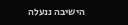הישיבה ננעלה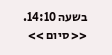בשעה 14:10. << סיום >>